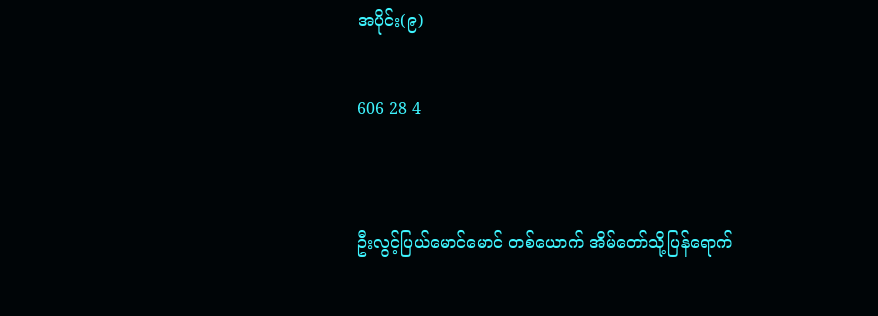အပိုင်း(၉)

606 28 4


ဦးလွင့်ပြယ်မောင်မောင် တစ်ယောက် အိမ်တော်သို့ပြန်ရောက်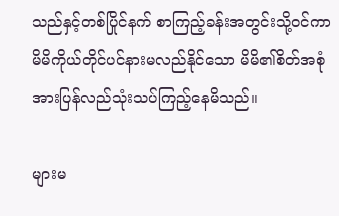သည်နှင့်တစ်ပြိုင်နက် စာကြည့်ခန်းအတွင်းသို့ဝင်ကာ မိမိကိုယ်တိုင်ပင်နားမလည်နိုင်သော မိမိ၏စိတ်အစုံအားပြန်လည်သုံးသပ်ကြည့်နေမိသည်။

များမ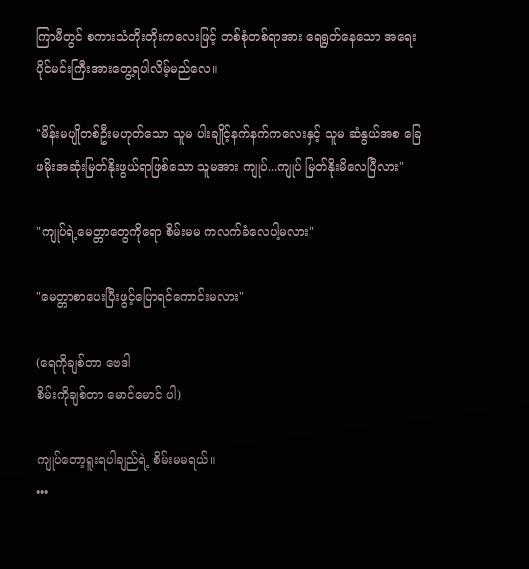ကြာမီတွင် စကားသံတိုးတိုးကလေးဖြင့် တစ်စုံတစ်ရာအား ရေရွတ်နေသော အရေးပိုင်မင်းကြီးအားတွေ့ရပါလိမ့်မည်လေ။

"မိန်းမပျိုတစ်ဦးမဟုတ်သော သူမ ပါးချိုင့်နက်နက်ကလေးနှင့် သူမ ဆံနွယ်အစ ခြေဖမိုးအဆုံးမြတ်နိုးဖွယ်ရာဖြစ်သော သူမအား ကျုပ်...ကျုပ် မြတ်နိုးမိလေပြီလား"

"ကျုပ်ရဲ့မေတ္တာတွေကိုရော စိမ်းမမ ကလက်ခံလေပါ့မလား"

"မေတ္တာစာပေးပြီးဖွင့်ပြောရင်ကောင်းမလား"

(ရေကိုချစ်တာ ဗေဒါ
စိမ်းကိုချစ်တာ မောင်မောင် ပါ)

ကျုပ်တော့ရူးရပါချည်ရဲ့ စိမ်းမမရယ်။
•••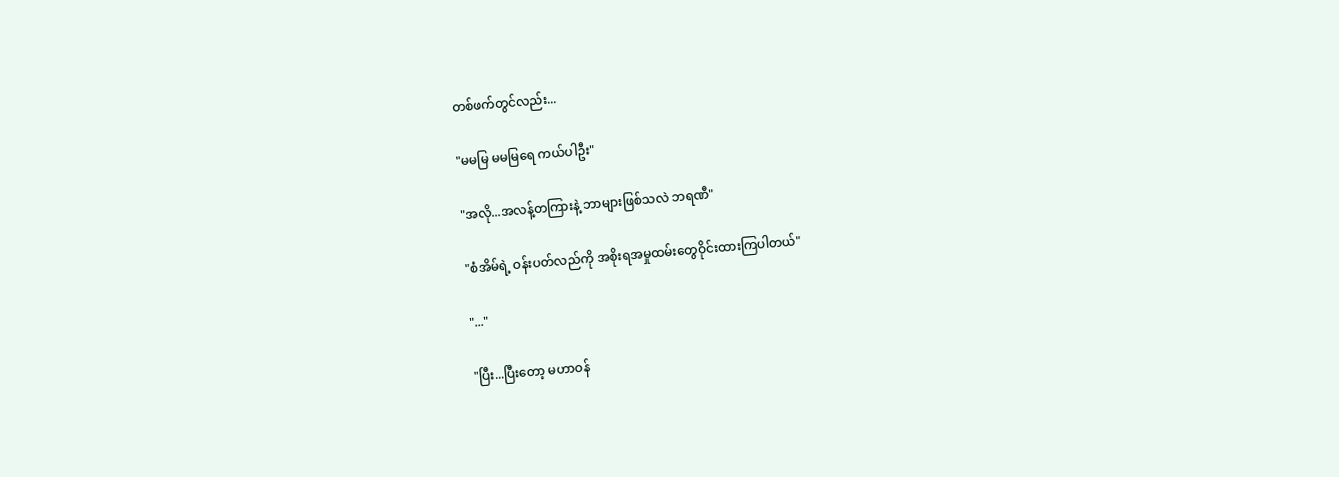တစ်ဖက်တွင်လည်း...

"မမမြ မမမြရေ ကယ်‌ပါဦး"

"အလို...အလန့်တကြားနဲ့ ဘာများဖြစ်သလဲ ဘရဏီ"

"စံအိမ်ရဲ့ ဝန်းပတ်လည်ကို အစိုးရအမှုထမ်းတွေဝိုင်းထားကြပါတယ်"

"..."

"ပြီး...ပြီးတော့ မဟာဝန်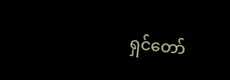ရှင်တော်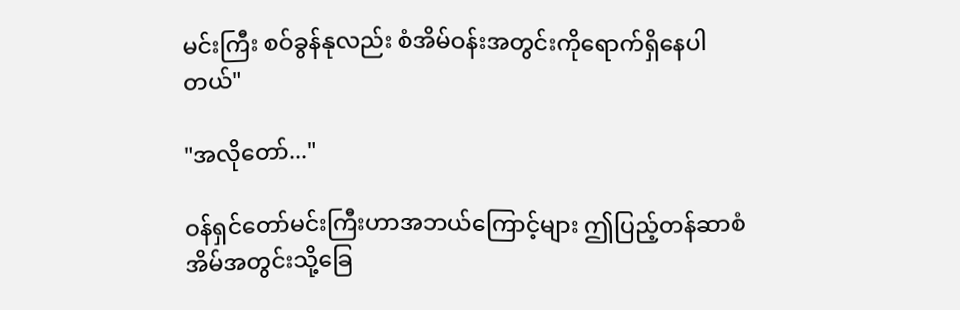မင်းကြီး စဝ်ခွန်နုလည်း စံအိမ်ဝန်းအတွင်းကိုရောက်ရှိနေပါတယ်"

"အလိုတော်..."

ဝန်ရှင်တော်မင်းကြီးဟာအဘယ်ကြောင့်များ ဤပြည့်တန်ဆာစံအိမ်အတွင်းသို့ခြေ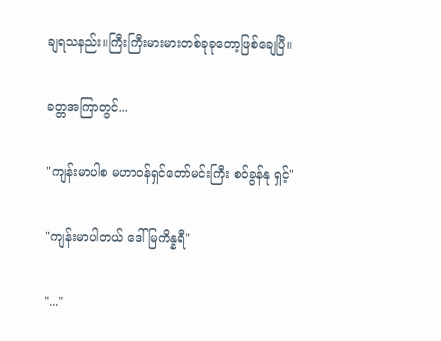ချရသနည်း။ကြီးကြီးမားမားတစ်ခုခုတော့ဖြစ်ချေပြီ။

ခတ္တအကြာတွင်...

"ကျန်းမာပါစ မဟာဝန်ရှင်တော်မင်းကြီး စဝ်ခွန်နု ရှင့်"

"ကျန်းမာပါတယ် ဒေါ်မြကိန္နရီ"

"..."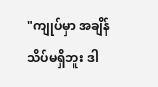"ကျုပ်မှာ အချိန်သိပ်မရှိဘူး ဒါ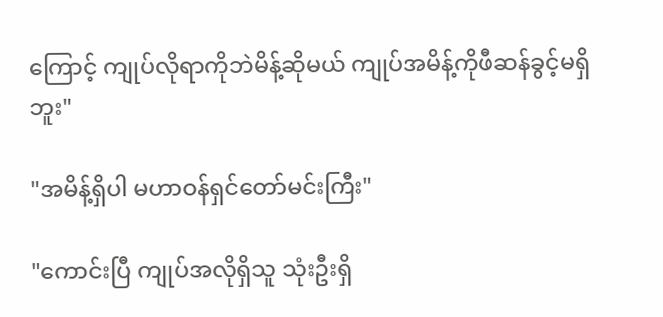ကြောင့် ကျုပ်လိုရာကိုဘဲမိန့်ဆိုမယ် ကျုပ်အမိန့်ကိုဖီဆန်ခွင့်မရှိဘူး"

"အမိန့်ရှိပါ မဟာဝန်ရှင်တော်မင်းကြီး"

"ကောင်းပြီ ကျုပ်အလိုရှိသူ သုံးဦးရှိ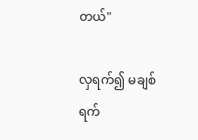တယ်"

လှရက်၍ မချစ်ရက်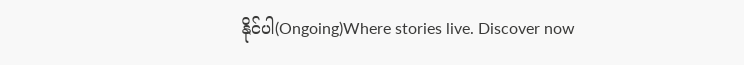နိုင်ပါ(Ongoing)Where stories live. Discover now